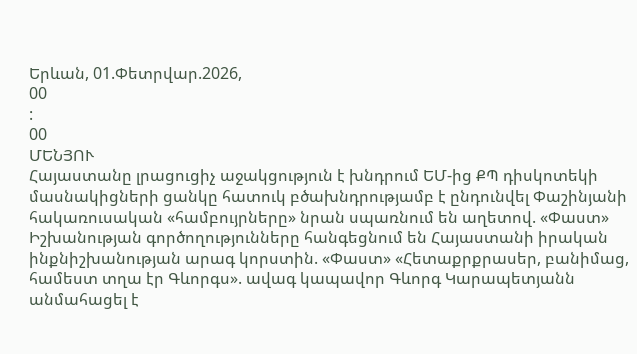Երևան, 01.Փետրվար.2026,
00
:
00
ՄԵՆՅՈՒ
Հայաստանը լրացուցիչ աջակցություն է խնդրում ԵՄ-ից ՔՊ դիսկոտեկի մասնակիցների ցանկը հատուկ բծախնդրությամբ է ընդունվել Փաշինյանի հակառուսական «համբույրները» նրան սպառնում են աղետով. «Փաստ» Իշխանության գործողությունները հանգեցնում են Հայաստանի իրական ինքնիշխանության արագ կորստին. «Փաստ» «Հետաքրքրասեր, բանիմաց, համեստ տղա էր Գևորգս». ավագ կապավոր Գևորգ Կարապետյանն անմահացել է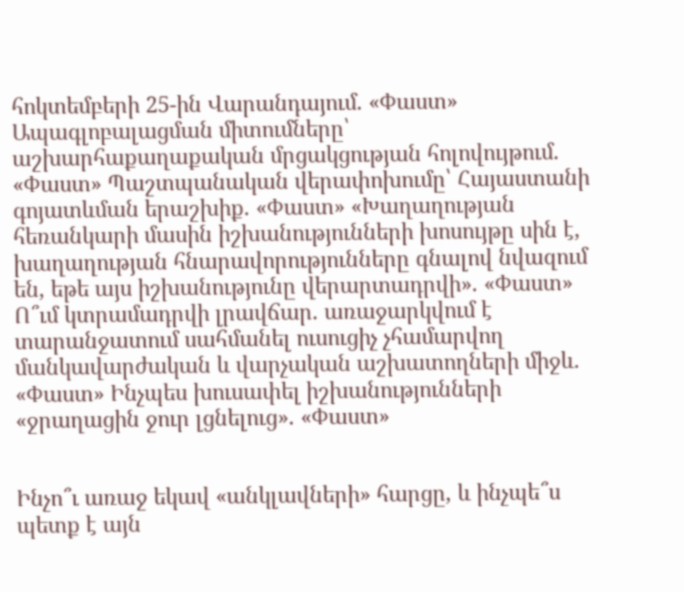հոկտեմբերի 25-ին Վարանդայում. «Փաստ» Ապագլոբալացման միտումները՝ աշխարհաքաղաքական մրցակցության հոլովույթում. «Փաստ» Պաշտպանական վերափոխումը՝ Հայաստանի գոյատևման երաշխիք. «Փաստ» «Խաղաղության հեռանկարի մասին իշխանությունների խոսույթը սին է, խաղաղության հնարավորությունները գնալով նվազում են, եթե այս իշխանությունը վերարտադրվի». «Փաստ» Ո՞ւմ կտրամադրվի լրավճար. առաջարկվում է տարանջատում սահմանել ուսուցիչ չհամարվող մանկավարժական և վարչական աշխատողների միջև. «Փաստ» Ինչպես խուսափել իշխանությունների «ջրաղացին ջուր լցնելուց». «Փաստ»


Ինչո՞ւ առաջ եկավ «անկլավների» հարցը, և ինչպե՞ս պետք է այն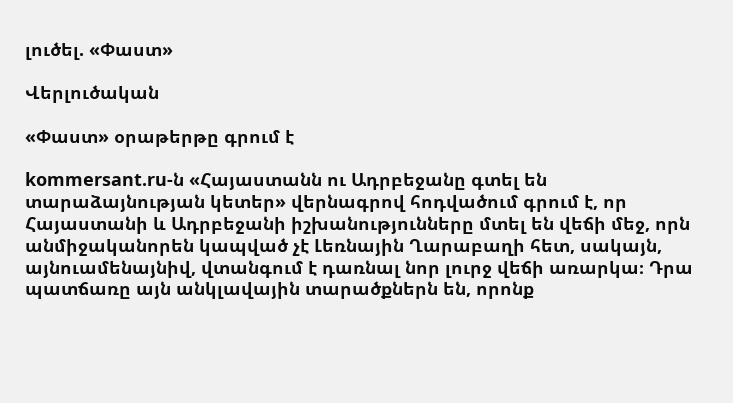լուծել. «Փաստ»

Վերլուծական

«Փաստ» օրաթերթը գրում է

kommersant.ru-ն «Հայաստանն ու Ադրբեջանը գտել են տարաձայնության կետեր» վերնագրով հոդվածում գրում է, որ Հայաստանի և Ադրբեջանի իշխանությունները մտել են վեճի մեջ, որն անմիջականորեն կապված չէ Լեռնային Ղարաբաղի հետ, սակայն, այնուամենայնիվ, վտանգում է դառնալ նոր լուրջ վեճի առարկա։ Դրա պատճառը այն անկլավային տարածքներն են, որոնք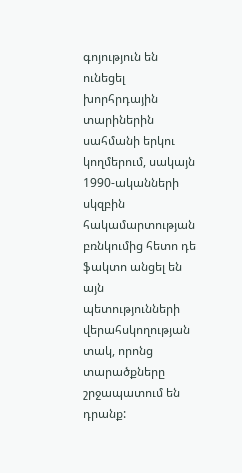գոյություն են ունեցել խորհրդային տարիներին սահմանի երկու կողմերում, սակայն 1990-ականների սկզբին հակամարտության բռնկումից հետո դե ֆակտո անցել են այն պետությունների վերահսկողության տակ, որոնց տարածքները շրջապատում են դրանք: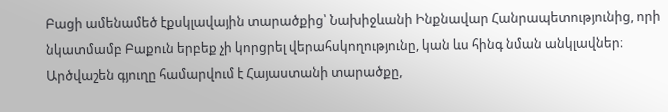Բացի ամենամեծ էքսկլավային տարածքից՝ Նախիջևանի Ինքնավար Հանրապետությունից, որի նկատմամբ Բաքուն երբեք չի կորցրել վերահսկողությունը, կան ևս հինգ նման անկլավներ։ Արծվաշեն գյուղը համարվում է Հայաստանի տարածքը,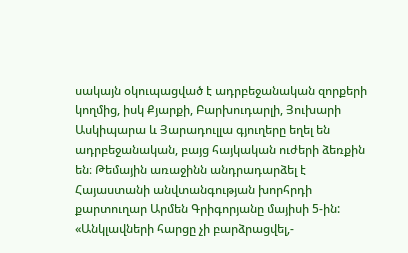սակայն օկուպացված է ադրբեջանական զորքերի կողմից, իսկ Քյարքի, Բարխուդարլի, Յուխարի Ասկիպարա և Յարադուլլա գյուղերը եղել են ադրբեջանական, բայց հայկական ուժերի ձեռքին են։ Թեմային առաջինն անդրադարձել է Հայաստանի անվտանգության խորհրդի քարտուղար Արմեն Գրիգորյանը մայիսի 5-ին: «Անկլավների հարցը չի բարձրացվել,-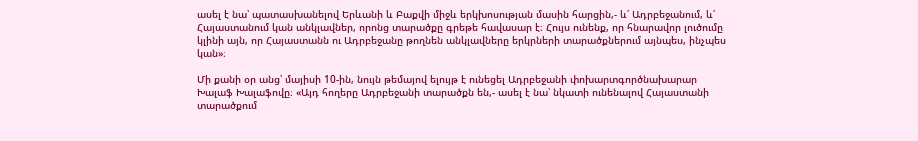ասել է նա՝ պատասխանելով Երևանի և Բաքվի միջև երկխոսության մասին հարցին,- և՛ Ադրբեջանում, և՛ Հայաստանում կան անկլավներ, որոնց տարածքը գրեթե հավասար է։ Հույս ունենք, որ հնարավոր լուծումը կլինի այն, որ Հայաստանն ու Ադրբեջանը թողնեն անկլավները երկրների տարածքներում այնպես, ինչպես կան»։

Մի քանի օր անց՝ մայիսի 10-ին, նույն թեմայով ելույթ է ունեցել Ադրբեջանի փոխարտգործնախարար Խալաֆ Խալաֆովը։ «Այդ հողերը Ադրբեջանի տարածքն են,- ասել է նա՝ նկատի ունենալով Հայաստանի տարածքում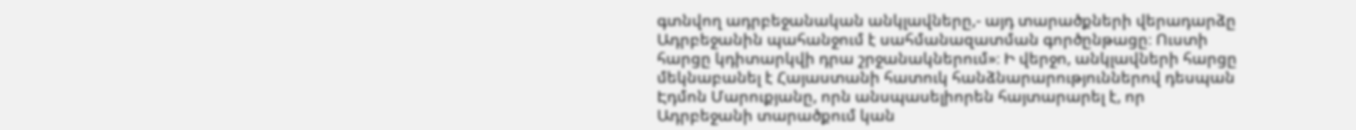գտնվող ադրբեջանական անկլավները,- այդ տարածքների վերադարձը Ադրբեջանին պահանջում է սահմանազատման գործընթացը։ Ուստի հարցը կդիտարկվի դրա շրջանակներում»։ Ի վերջո, անկլավների հարցը մեկնաբանել է Հայաստանի հատուկ հանձնարարություններով դեսպան Էդմոն Մարուքյանը, որն անսպասելիորեն հայտարարել է, որ Ադրբեջանի տարածքում կան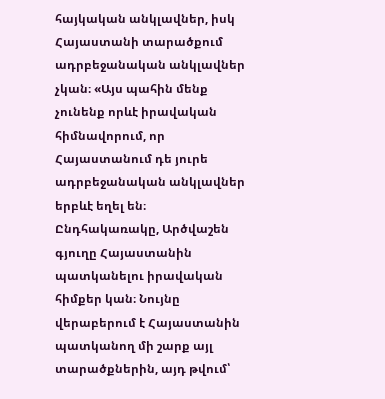հայկական անկլավներ, իսկ Հայաստանի տարածքում ադրբեջանական անկլավներ չկան։ «Այս պահին մենք չունենք որևէ իրավական հիմնավորում, որ Հայաստանում դե յուրե ադրբեջանական անկլավներ երբևէ եղել են։ Ընդհակառակը, Արծվաշեն գյուղը Հայաստանին պատկանելու իրավական հիմքեր կան։ Նույնը վերաբերում է Հայաստանին պատկանող մի շարք այլ տարածքներին, այդ թվում՝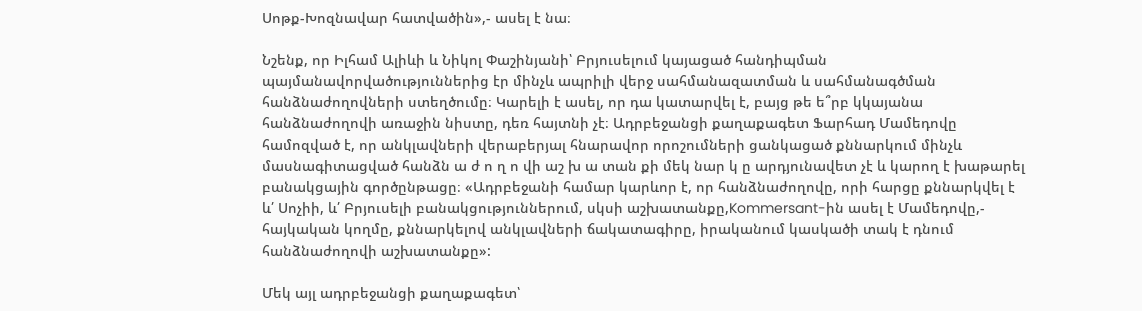Սոթք-Խոզնավար հատվածին»,- ասել է նա։

Նշենք, որ Իլհամ Ալիևի և Նիկոլ Փաշինյանի՝ Բրյուսելում կայացած հանդիպման պայմանավորվածություններից էր մինչև ապրիլի վերջ սահմանազատման և սահմանագծման հանձնաժողովների ստեղծումը։ Կարելի է ասել, որ դա կատարվել է, բայց թե ե՞րբ կկայանա հանձնաժողովի առաջին նիստը, դեռ հայտնի չէ։ Ադրբեջանցի քաղաքագետ Ֆարհադ Մամեդովը համոզված է, որ անկլավների վերաբերյալ հնարավոր որոշումների ցանկացած քննարկում մինչև մասնագիտացված հանձն ա ժ ո ղ ո վի աշ խ ա տան քի մեկ նար կ ը արդյունավետ չէ և կարող է խաթարել բանակցային գործընթացը։ «Ադրբեջանի համար կարևոր է, որ հանձնաժողովը, որի հարցը քննարկվել է և՛ Սոչիի, և՛ Բրյուսելի բանակցություններում, սկսի աշխատանքը,Kommersant-ին ասել է Մամեդովը,- հայկական կողմը, քննարկելով անկլավների ճակատագիրը, իրականում կասկածի տակ է դնում հանձնաժողովի աշխատանքը»:

Մեկ այլ ադրբեջանցի քաղաքագետ՝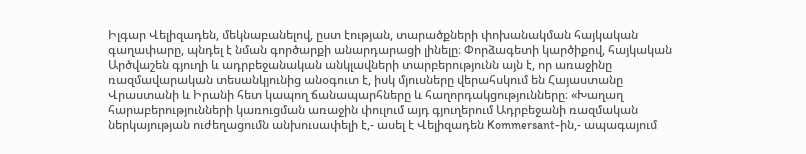Իլգար Վելիզադեն, մեկնաբանելով, ըստ էության, տարածքների փոխանակման հայկական գաղափարը, պնդել է նման գործարքի անարդարացի լինելը։ Փորձագետի կարծիքով, հայկական Արծվաշեն գյուղի և ադրբեջանական անկլավների տարբերությունն այն է, որ առաջինը ռազմավարական տեսանկյունից անօգուտ է, իսկ մյուսները վերահսկում են Հայաստանը Վրաստանի և Իրանի հետ կապող ճանապարհները և հաղորդակցությունները։ «Խաղաղ հարաբերությունների կառուցման առաջին փուլում այդ գյուղերում Ադրբեջանի ռազմական ներկայության ուժեղացումն անխուսափելի է,- ասել է Վելիզադեն Kommersant-ին,- ապագայում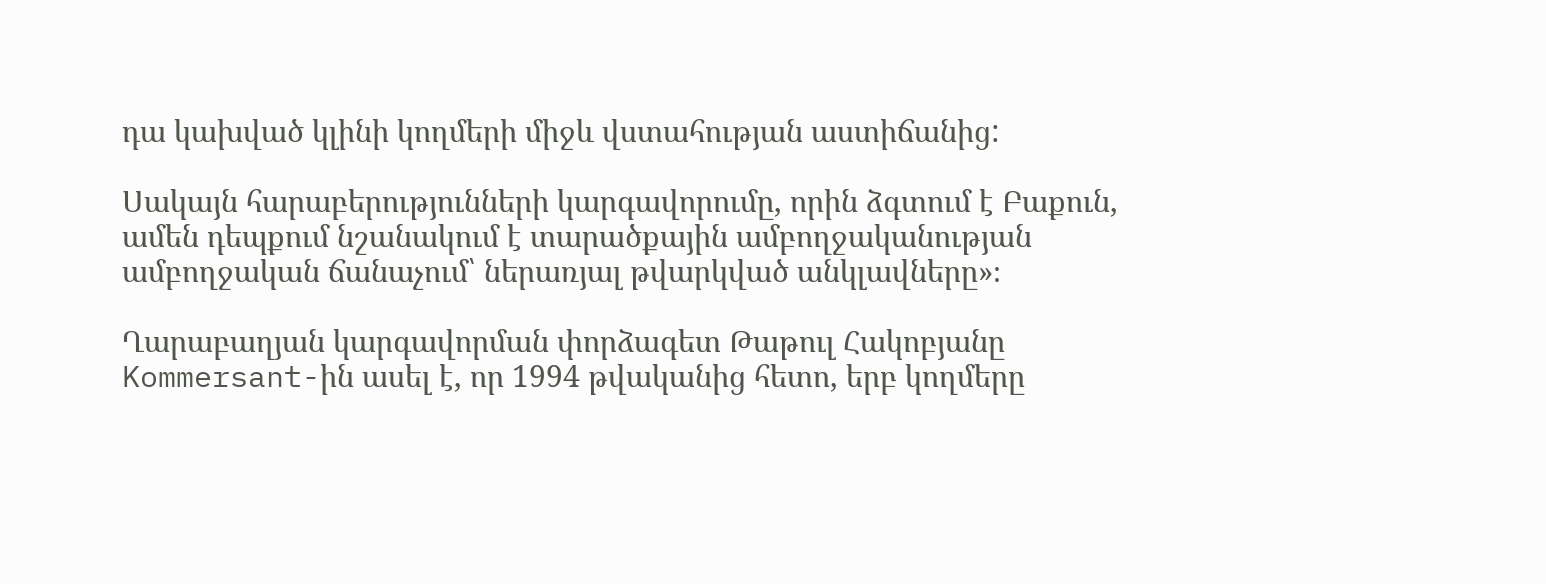դա կախված կլինի կողմերի միջև վստահության աստիճանից:

Սակայն հարաբերությունների կարգավորումը, որին ձգտում է Բաքուն, ամեն դեպքում նշանակում է տարածքային ամբողջականության ամբողջական ճանաչում՝ ներառյալ թվարկված անկլավները»։

Ղարաբաղյան կարգավորման փորձագետ Թաթուլ Հակոբյանը Kommersant-ին ասել է, որ 1994 թվականից հետո, երբ կողմերը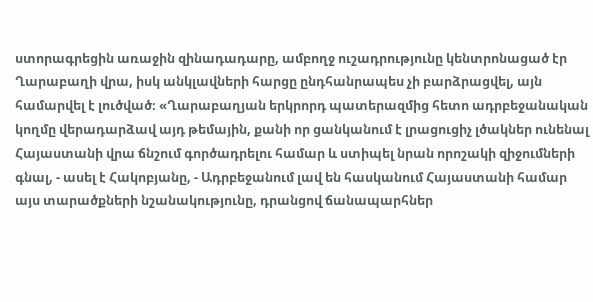ստորագրեցին առաջին զինադադարը, ամբողջ ուշադրությունը կենտրոնացած էր Ղարաբաղի վրա, իսկ անկլավների հարցը ընդհանրապես չի բարձրացվել, այն համարվել է լուծված։ «Ղարաբաղյան երկրորդ պատերազմից հետո ադրբեջանական կողմը վերադարձավ այդ թեմային, քանի որ ցանկանում է լրացուցիչ լծակներ ունենալ Հայաստանի վրա ճնշում գործադրելու համար և ստիպել նրան որոշակի զիջումների գնալ, - ասել է Հակոբյանը, - Ադրբեջանում լավ են հասկանում Հայաստանի համար այս տարածքների նշանակությունը, դրանցով ճանապարհներ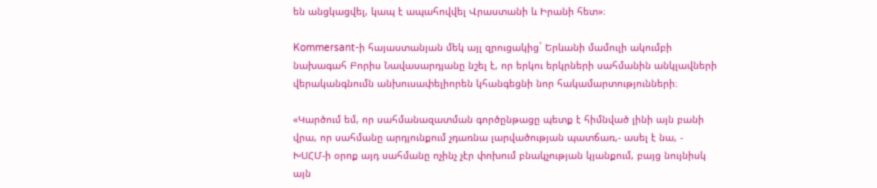են անցկացվել, կապ է ապահովվել Վրաստանի և Իրանի հետ»։

Kommersant-ի հայաստանյան մեկ այլ զրուցակից` Երևանի մամուլի ակումբի նախագահ Բորիս Նավասարդյանը նշել է, որ երկու երկրների սահմանին անկլավների վերականգնումն անխուսափելիորեն կհանգեցնի նոր հակամարտությունների։

«Կարծում եմ, որ սահմանազատման գործընթացը պետք է հիմնված լինի այն բանի վրա, որ սահմանը արդյունքում չդառնա լարվածության պատճառ,- ասել է նա, - ԽՍՀՄ-ի օրոք այդ սահմանը ոչինչ չէր փոխում բնակչության կյանքում, բայց նույնիսկ այն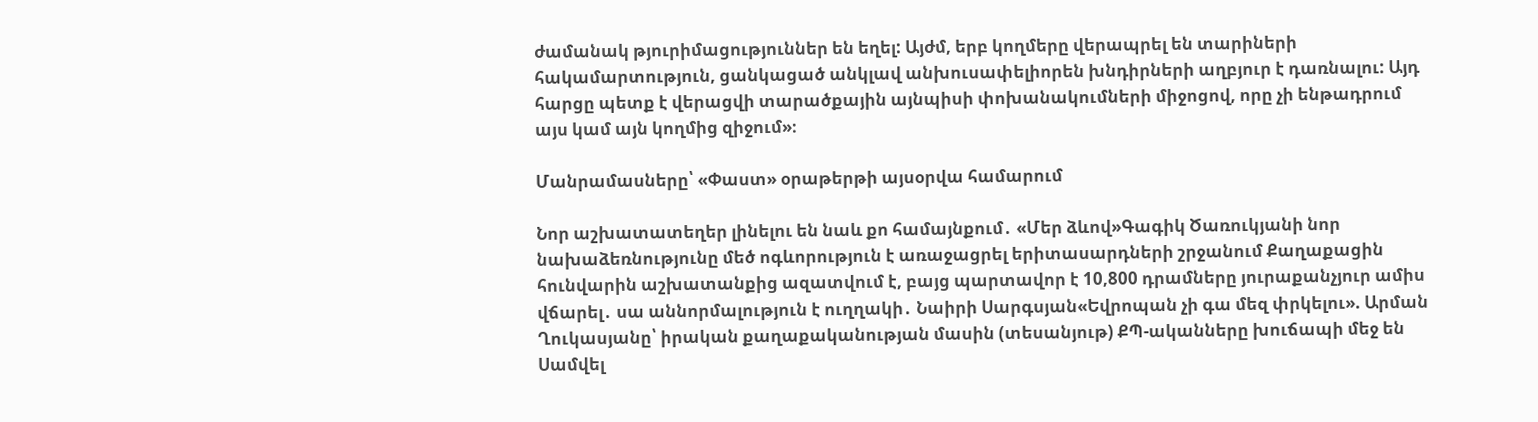ժամանակ թյուրիմացություններ են եղել: Այժմ, երբ կողմերը վերապրել են տարիների հակամարտություն, ցանկացած անկլավ անխուսափելիորեն խնդիրների աղբյուր է դառնալու: Այդ հարցը պետք է վերացվի տարածքային այնպիսի փոխանակումների միջոցով, որը չի ենթադրում այս կամ այն կողմից զիջում»։

Մանրամասները՝ «Փաստ» օրաթերթի այսօրվա համարում

Նոր աշխատատեղեր լինելու են նաև քո համայնքում․ «Մեր ձևով»Գագիկ Ծառուկյանի նոր նախաձեռնությունը մեծ ոգևորություն է առաջացրել երիտասարդների շրջանում Քաղաքացին հունվարին աշխատանքից ազատվում է, բայց պարտավոր է 10,800 դրամները յուրաքանչյուր ամիս վճարել․ սա աննորմալություն է ուղղակի․ Նաիրի Սարգսյան«Եվրոպան չի գա մեզ փրկելու». Արման Ղուկասյանը՝ իրական քաղաքականության մասին (տեսանյութ) ՔՊ-ականները խուճապի մեջ են Սամվել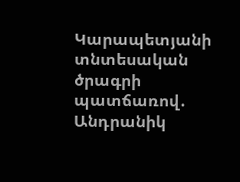Կարապետյանի տնտեսական ծրագրի պատճառով․ Անդրանիկ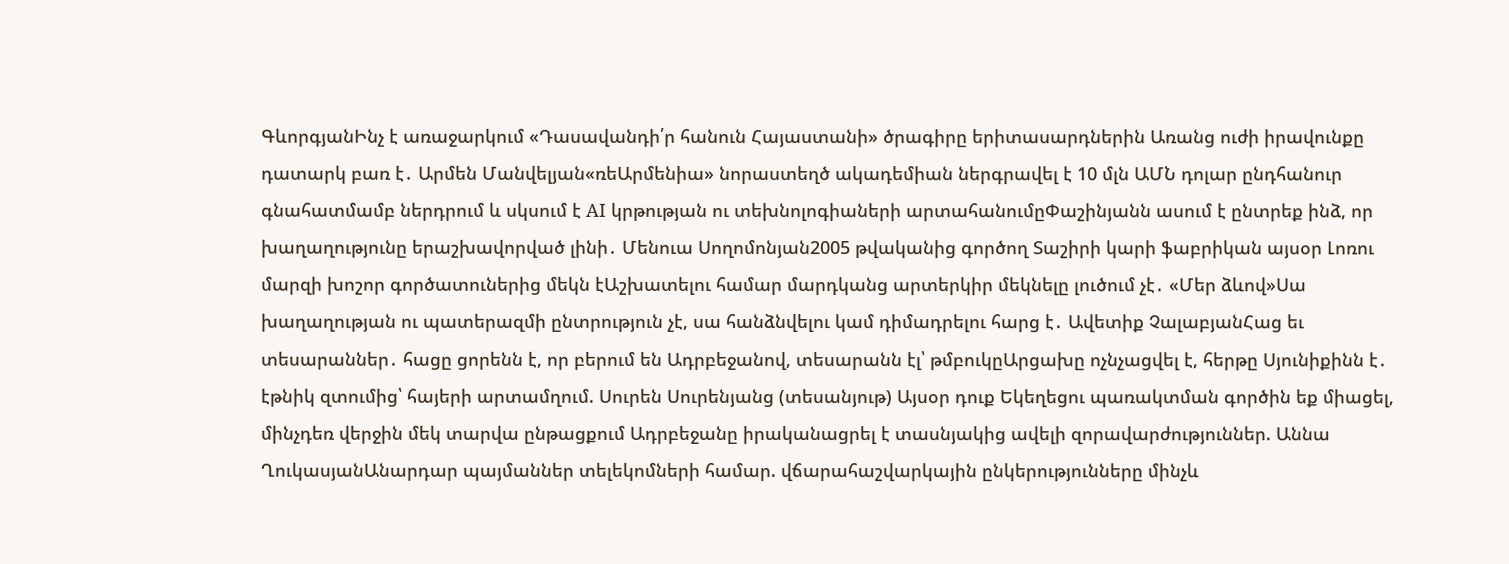ԳևորգյանԻնչ է առաջարկում «Դասավանդի՛ր հանուն Հայաստանի» ծրագիրը երիտասարդներին Առանց ուժի իրավունքը դատարկ բառ է․ Արմեն Մանվելյան«ռեԱրմենիա» նորաստեղծ ակադեմիան ներգրավել է 10 մլն ԱՄՆ դոլար ընդհանուր գնահատմամբ ներդրում և սկսում է AI կրթության ու տեխնոլոգիաների արտահանումըՓաշինյանն ասում է ընտրեք ինձ, որ խաղաղությունը երաշխավորված լինի․ Մենուա Սողոմոնյան2005 թվականից գործող Տաշիրի կարի ֆաբրիկան այսօր Լոռու մարզի խոշոր գործատուներից մեկն էԱշխատելու համար մարդկանց արտերկիր մեկնելը լուծում չէ․ «Մեր ձևով»Սա խաղաղության ու պատերազմի ընտրություն չէ, սա հանձնվելու կամ դիմադրելու հարց է․ Ավետիք ՉալաբյանՀաց եւ տեսարաններ․ հացը ցորենն է, որ բերում են Ադրբեջանով, տեսարանն էլ՝ թմբուկըԱրցախը ոչնչացվել է, հերթը Սյունիքինն է․ էթնիկ զտումից՝ հայերի արտամղում. Սուրեն Սուրենյանց (տեսանյութ) Այսօր դուք Եկեղեցու պառակտման գործին եք միացել, մինչդեռ վերջին մեկ տարվա ընթացքում Ադրբեջանը իրականացրել է տասնյակից ավելի զորավարժություններ. Աննա ՂուկասյանԱնարդար պայմաններ տելեկոմների համար. վճարահաշվարկային ընկերությունները մինչև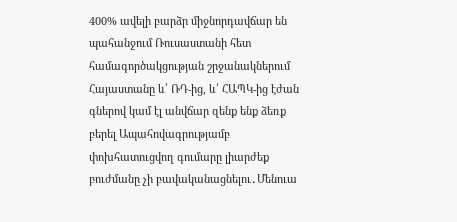400% ավելի բարձր միջնորդավճար են պահանջում Ռուսաստանի հետ համագործակցության շրջանակներում Հայաստանը և՛ ՌԴ-ից, և՛ ՀԱՊԿ-ից էժան գներով կամ էլ անվճար զենք ենք ձեռք բերել Ապահովագրությամբ փոխհատուցվող գումարը լիարժեք բուժմանը չի բավականացնելու․Մենուա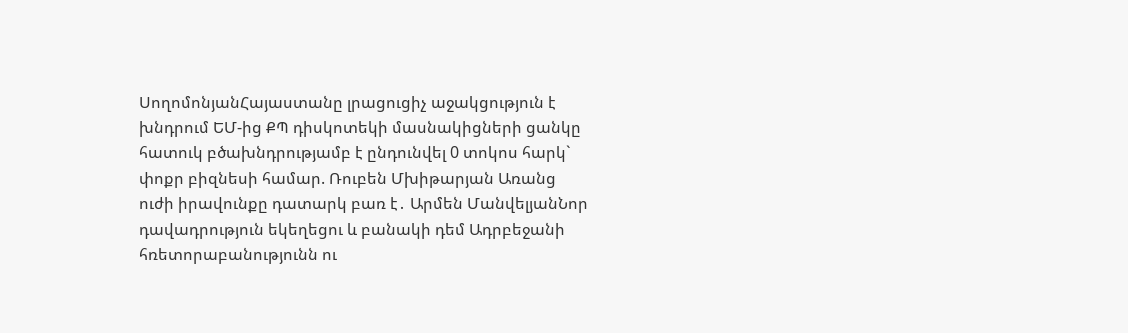ՍողոմոնյանՀայաստանը լրացուցիչ աջակցություն է խնդրում ԵՄ-ից ՔՊ դիսկոտեկի մասնակիցների ցանկը հատուկ բծախնդրությամբ է ընդունվել 0 տոկոս հարկ` փոքր բիզնեսի համար. Ռուբեն Մխիթարյան Առանց ուժի իրավունքը դատարկ բառ է․ Արմեն ՄանվելյանՆոր դավադրություն եկեղեցու և բանակի դեմ Ադրբեջանի հռետորաբանությունն ու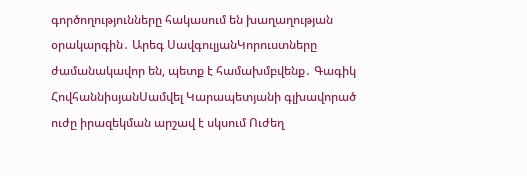գործողությունները հակասում են խաղաղության օրակարգին․ Արեգ ՍավգուլյանԿորուստները ժամանակավոր են, պետք է համախմբվենք․ Գագիկ ՀովհաննիսյանՍամվել Կարապետյանի գլխավորած ուժը իրազեկման արշավ է սկսում Ուժեղ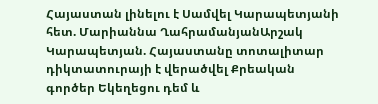Հայաստան լինելու է Սամվել Կարապետյանի հետ. Մարիաննա ՂահրամանյանԱրշակ Կարապետյան. Հայաստանը տոտալիտար դիկտատուրայի է վերածվել Քրեական գործեր Եկեղեցու դեմ և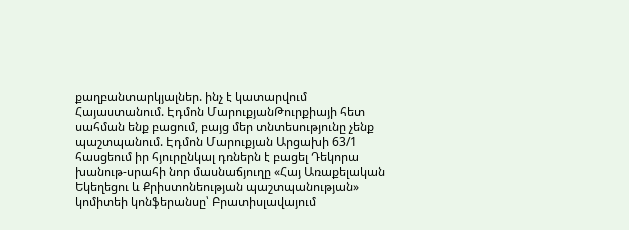քաղբանտարկյալներ. ինչ է կատարվում Հայաստանում. Էդմոն ՄարուքյանԹուրքիայի հետ սահման ենք բացում, բայց մեր տնտեսությունը չենք պաշտպանում. Էդմոն Մարուքյան Արցախի 63/1 հասցեում իր հյուրընկալ դռներն է բացել Դեկորա խանութ-սրահի նոր մասնաճյուղը «Հայ Առաքելական Եկեղեցու և Քրիստոնեության պաշտպանության» կոմիտեի կոնֆերանսը՝ Բրատիսլավայում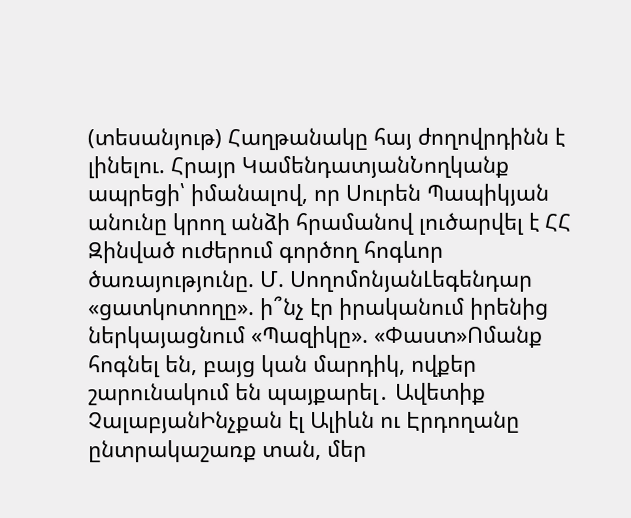(տեսանյութ) Հաղթանակը հայ ժողովրդինն է լինելու. Հրայր ԿամենդատյանՆողկանք ապրեցի՝ իմանալով, որ Սուրեն Պապիկյան անունը կրող անձի հրամանով լուծարվել է ՀՀ Զինված ուժերում գործող հոգևոր ծառայությունը. Մ. ՍողոմոնյանԼեգենդար «ցատկոտողը». ի՞նչ էր իրականում իրենից ներկայացնում «Պազիկը». «Փաստ»Ոմանք հոգնել են, բայց կան մարդիկ, ովքեր շարունակում են պայքարել․ Ավետիք ՉալաբյանԻնչքան էլ Ալիևն ու Էրդողանը ընտրակաշառք տան, մեր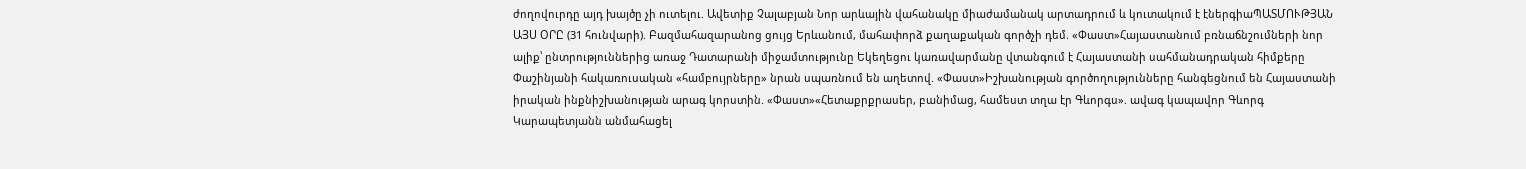ժողովուրդը այդ խայծը չի ուտելու. Ավետիք Չալաբյան Նոր արևային վահանակը միաժամանակ արտադրում և կուտակում է էներգիաՊԱՏՄՈՒԹՅԱՆ ԱՅՍ ՕՐԸ (31 հունվարի). Բազմահազարանոց ցույց Երևանում, մահափորձ քաղաքական գործչի դեմ. «Փաստ»Հայաստանում բռնաճնշումների նոր ալիք՝ ընտրություններից առաջ Դատարանի միջամտությունը Եկեղեցու կառավարմանը վտանգում է Հայաստանի սահմանադրական հիմքերը Փաշինյանի հակառուսական «համբույրները» նրան սպառնում են աղետով. «Փաստ»Իշխանության գործողությունները հանգեցնում են Հայաստանի իրական ինքնիշխանության արագ կորստին. «Փաստ»«Հետաքրքրասեր, բանիմաց, համեստ տղա էր Գևորգս». ավագ կապավոր Գևորգ Կարապետյանն անմահացել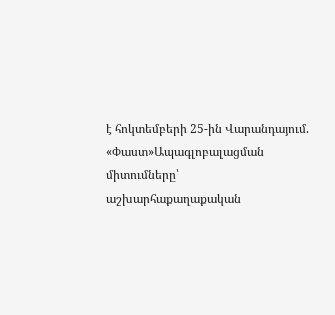է հոկտեմբերի 25-ին Վարանդայում. «Փաստ»Ապագլոբալացման միտումները՝ աշխարհաքաղաքական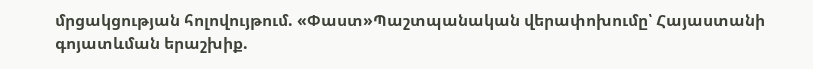մրցակցության հոլովույթում. «Փաստ»Պաշտպանական վերափոխումը՝ Հայաստանի գոյատևման երաշխիք.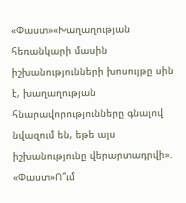«Փաստ»«Խաղաղության հեռանկարի մասին իշխանությունների խոսույթը սին է, խաղաղության հնարավորությունները գնալով նվազում են, եթե այս իշխանությունը վերարտադրվի». «Փաստ»Ո՞ւմ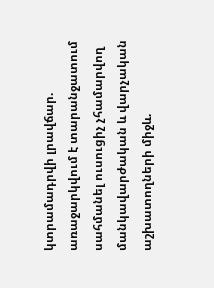կտրամադրվի լրավճար. առաջարկվում է տարանջատում սահմանել ուսուցիչ չհամարվող մանկավարժական և վարչական աշխատողների միջև.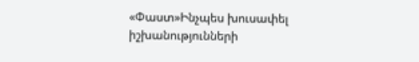«Փաստ»Ինչպես խուսափել իշխանությունների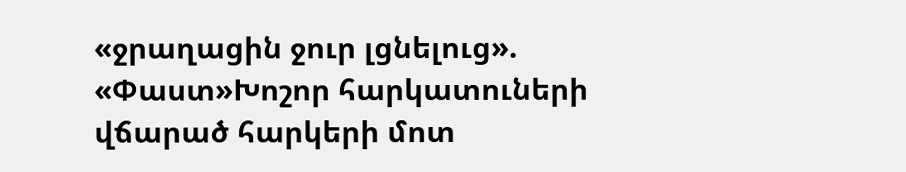«ջրաղացին ջուր լցնելուց». «Փաստ»Խոշոր հարկատուների վճարած հարկերի մոտ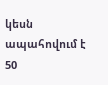կեսն ապահովում է 50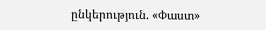ընկերություն. «Փաստ»